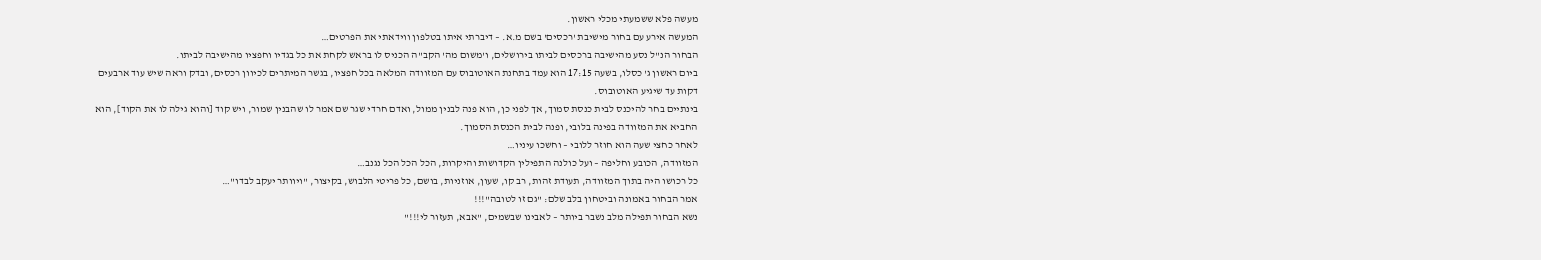מעשה פלא ששמעתי מכלי ראשון.
המעשה אירע עם בחור מישיבת 'רכסים' בשם מ.א. – דיברתי איתו בטלפון ווידאתי את הפרטים…
הבחור הנ"ל נסע מהישיבה ברכסים לביתו בירושלים, ו'משום מה' הקב"ה הכניס לו בראש לקחת את כל בגדיו וחפציו מהישיבה לביתו.
ביום ראשון ג' כסלו, בשעה 17:15 הוא עמד בתחנת האוטובוס עם המזוודה המלאה בכל חפציו, בגשר המיתרים לכיוון רכסים, ובדק וראה שיש עוד ארבעים דקות עד שיגיע האוטובוס.
בינתיים בחר להיכנס לבית כנסת סמוך, אך לפני כן, הוא פנה לבנין ממול, ואדם חרדי שגר שם אמר לו שהבנין שמור, ויש קוד [והוא גילה לו את הקוד], הוא החביא את המזוודה בפינה בלובי, ופנה לבית הכנסת הסמוך.
לאחר כחצי שעה הוא חוזר ללובי – וחשכו עיניו…
המזוודה, הכובע וחליפה – ועל כולנה התפילין הקדושות והיקרות, הכל הכל הכל נגנב…
כל רכושו היה בתוך המזוודה, תעודת זהות, רב קו, שעון, אוזניות, בושם, כל פריטי הלבוש, בקיצור, "ויוותר יעקב לבדו"…
אמר הבחור באמונה וביטחון בלב שלם: "גם זו לטובה"!!!
נשא הבחור תפילה מלב נשבר ביותר – לאבינו שבשמים, "אבא, תעזור לי!!!"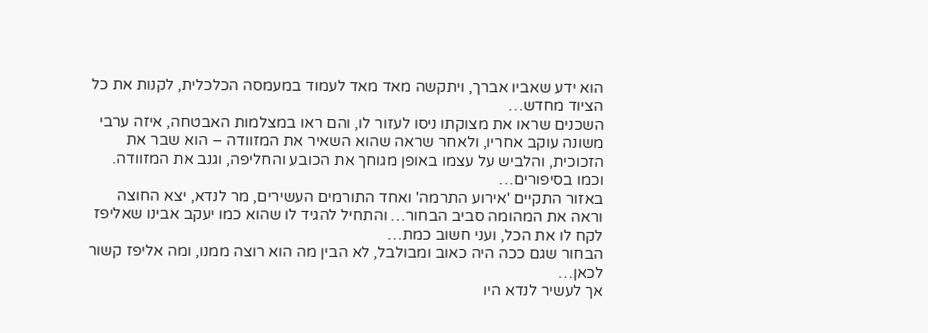הוא ידע שאביו אברך, ויתקשה מאד מאד לעמוד במעמסה הכלכלית, לקנות את כל הציוד מחדש…
השכנים שראו את מצוקתו ניסו לעזור לו, והם ראו במצלמות האבטחה, איזה ערבי משונה עוקב אחריו, ולאחר שראה שהוא השאיר את המזוודה – הוא שבר את הזכוכית, והלביש על עצמו באופן מגוחך את הכובע והחליפה, וגנב את המזוודה.
וכמו בסיפורים…
באזור התקיים 'אירוע התרמה' ואחד התורמים העשירים, מר לנדא, יצא החוצה וראה את המהומה סביב הבחור… והתחיל להגיד לו שהוא כמו יעקב אבינו שאליפז לקח לו את הכל, ועני חשוב כמת…
הבחור שגם ככה היה כאוב ומבולבל, לא הבין מה הוא רוצה ממנו, ומה אליפז קשור לכאן…
אך לעשיר לנדא היו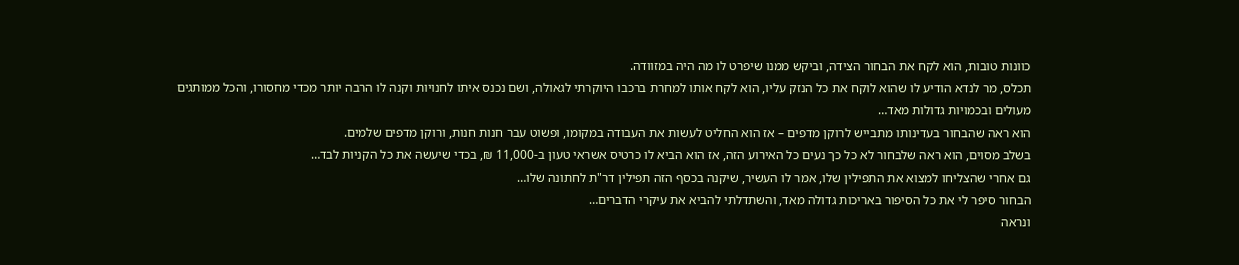כוונות טובות, הוא לקח את הבחור הצידה, וביקש ממנו שיפרט לו מה היה במזוודה.
תכלס, מר לנדא הודיע לו שהוא לוקח את כל הנזק עליו, הוא לקח אותו למחרת ברכבו היוקרתי לגאולה, ושם נכנס איתו לחנויות וקנה לו הרבה יותר מכדי מחסורו, והכל ממותגים מעולים ובכמויות גדולות מאד…
הוא ראה שהבחור בעדינותו מתבייש לרוקן מדפים – אז הוא החליט לעשות את העבודה במקומו, ופשוט עבר חנות חנות, ורוקן מדפים שלמים.
בשלב מסוים, הוא ראה שלבחור לא כל כך נעים כל האירוע הזה, אז הוא הביא לו כרטיס אשראי טעון ב-11,000 ₪, בכדי שיעשה את כל הקניות לבד…
גם אחרי שהצליחו למצוא את התפילין שלו, אמר לו העשיר, שיקנה בכסף הזה תפילין דר"ת לחתונה שלו…
הבחור סיפר לי את כל הסיפור באריכות גדולה מאד, והשתדלתי להביא את עיקרי הדברים…
ונראה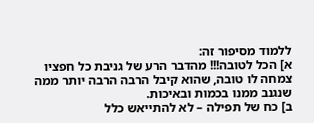ללמוד מסיפור זה:
א] הכל לטובה!!! מהדבר הרע של גניבת כל חפציו צמחה לו טובה, שהוא קיבל הרבה הרבה יותר ממה שנגנב ממנו בכמות ובאיכות.
ב] כח של תפילה – לא להתייאש כלל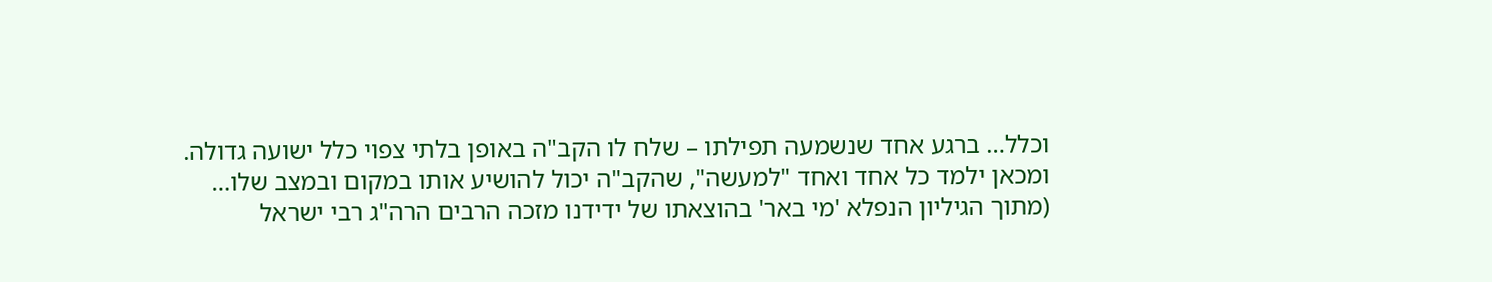וכלל… ברגע אחד שנשמעה תפילתו – שלח לו הקב"ה באופן בלתי צפוי כלל ישועה גדולה.
ומכאן ילמד כל אחד ואחד "למעשה", שהקב"ה יכול להושיע אותו במקום ובמצב שלו…
(מתוך הגיליון הנפלא 'מי באר' בהוצאתו של ידידנו מזכה הרבים הרה"ג רבי ישראל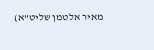מאיר אלטמן שליט"א)